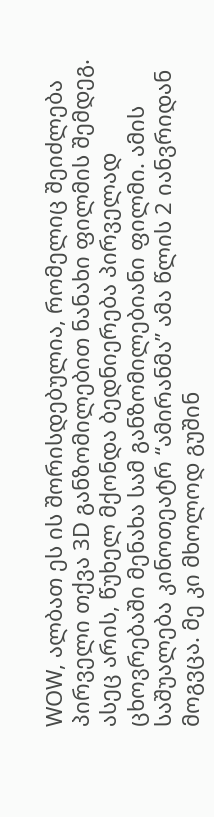WOW, ალბათ ეს ის შორისდებულია, რომელიც შეიძლება პირველი თქვა 3D განზომილებით ნანახი ფილმის შემდეგ. ასეც არის, წუხელ მქონდა ბედნიერება პირველად ცხოვრებაში მენახა სამ განზომილებიანი ფილმი. ამის საშუალება კინოთეატრ “ამირანმა” ამა წლის 2 იანვრიდან მოგვცა. მე კი მხოლოდ გუშინ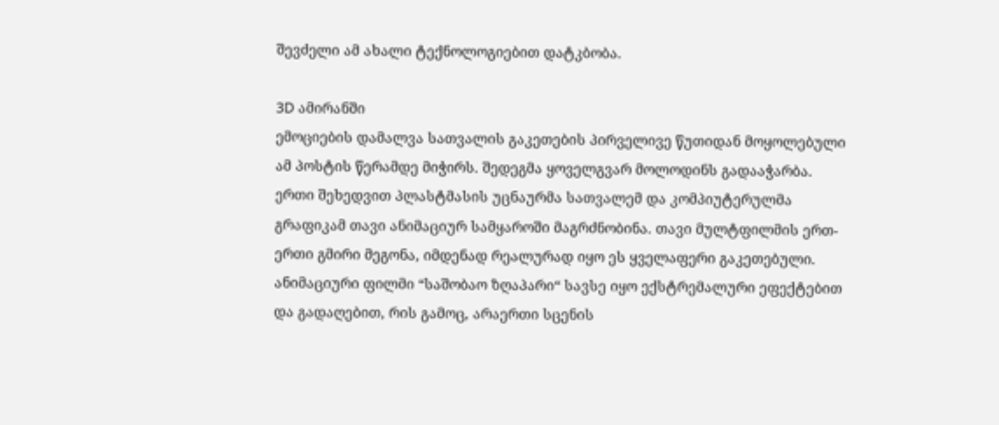შევძელი ამ ახალი ტექნოლოგიებით დატკბობა.

3D ამირანში
ემოციების დამალვა სათვალის გაკეთების პირველივე წუთიდან მოყოლებული ამ პოსტის წერამდე მიჭირს. შედეგმა ყოველგვარ მოლოდინს გადააჭარბა. ერთი შეხედვით პლასტმასის უცნაურმა სათვალემ და კომპიუტერულმა გრაფიკამ თავი ანიმაციურ სამყაროში მაგრძნობინა. თავი მულტფილმის ერთ-ერთი გმირი მეგონა, იმდენად რეალურად იყო ეს ყველაფერი გაკეთებული.
ანიმაციური ფილმი “საშობაო ზღაპარი“ სავსე იყო ექსტრემალური ეფექტებით და გადაღებით, რის გამოც, არაერთი სცენის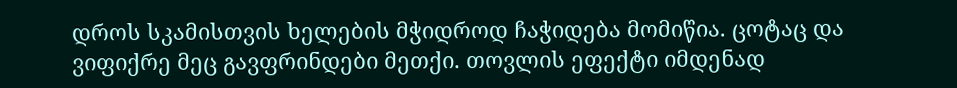დროს სკამისთვის ხელების მჭიდროდ ჩაჭიდება მომიწია. ცოტაც და ვიფიქრე მეც გავფრინდები მეთქი. თოვლის ეფექტი იმდენად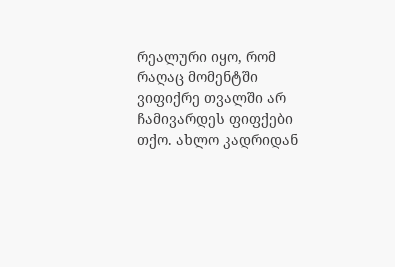რეალური იყო, რომ რაღაც მომენტში ვიფიქრე თვალში არ ჩამივარდეს ფიფქები თქო. ახლო კადრიდან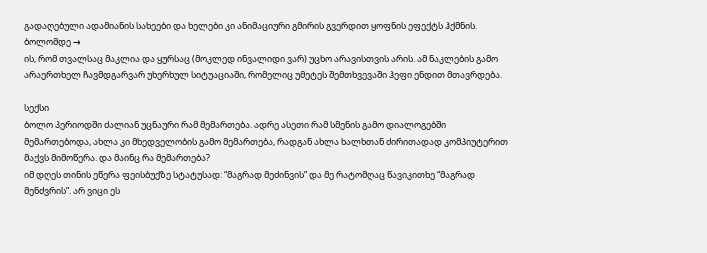გადაღებული ადამიანის სახეები და ხელები კი ანიმაციური გმირის გვერდით ყოფნის ეფექტს ჰქმნის. ბოლომდე →
ის, რომ თვალსაც მაკლია და ყურსაც (მოკლედ ინვალიდი ვარ) უცხო არავისთვის არის. ამ ნაკლების გამო არაერთხელ ჩავმდგარვარ უხერხულ სიტუაციაში, რომელიც უმეტეს შემთხვევაში ჰეფი ენდით მთავრდება.

სექსი
ბოლო პერიოდში ძალიან უცნაური რამ მემართება. ადრე ასეთი რამ სმენის გამო დიალოგებში მემართებოდა, ახლა კი მხედველობის გამო მემართება, რადგან ახლა ხალხთან ძირითადად კომპიუტერით მაქვს მიმოწერა. და მაინც რა მემართება?
იმ დღეს თინის ეწერა ფეისბუქზე სტატუსად: “მაგრად მეძინვის” და მე რატომღაც წავიკითხე “მაგრად მენძვრის”. არ ვიცი ეს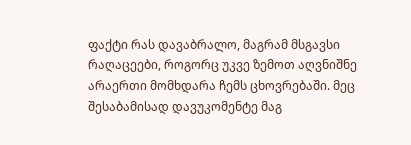ფაქტი რას დავაბრალო, მაგრამ მსგავსი რაღაცეები, როგორც უკვე ზემოთ აღვნიშნე არაერთი მომხდარა ჩემს ცხოვრებაში. მეც შესაბამისად დავუკომენტე მაგ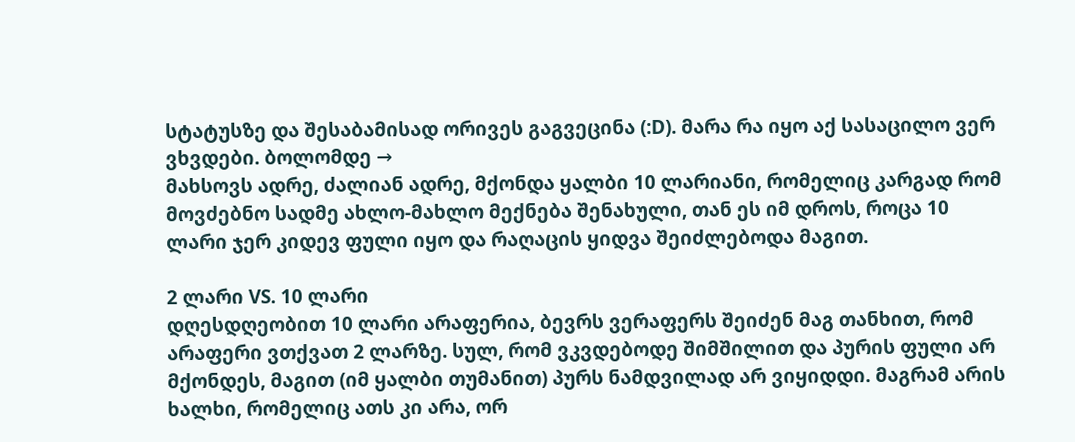სტატუსზე და შესაბამისად ორივეს გაგვეცინა (:D). მარა რა იყო აქ სასაცილო ვერ ვხვდები. ბოლომდე →
მახსოვს ადრე, ძალიან ადრე, მქონდა ყალბი 10 ლარიანი, რომელიც კარგად რომ მოვძებნო სადმე ახლო-მახლო მექნება შენახული, თან ეს იმ დროს, როცა 10 ლარი ჯერ კიდევ ფული იყო და რაღაცის ყიდვა შეიძლებოდა მაგით.

2 ლარი VS. 10 ლარი
დღესდღეობით 10 ლარი არაფერია, ბევრს ვერაფერს შეიძენ მაგ თანხით, რომ არაფერი ვთქვათ 2 ლარზე. სულ, რომ ვკვდებოდე შიმშილით და პურის ფული არ მქონდეს, მაგით (იმ ყალბი თუმანით) პურს ნამდვილად არ ვიყიდდი. მაგრამ არის ხალხი, რომელიც ათს კი არა, ორ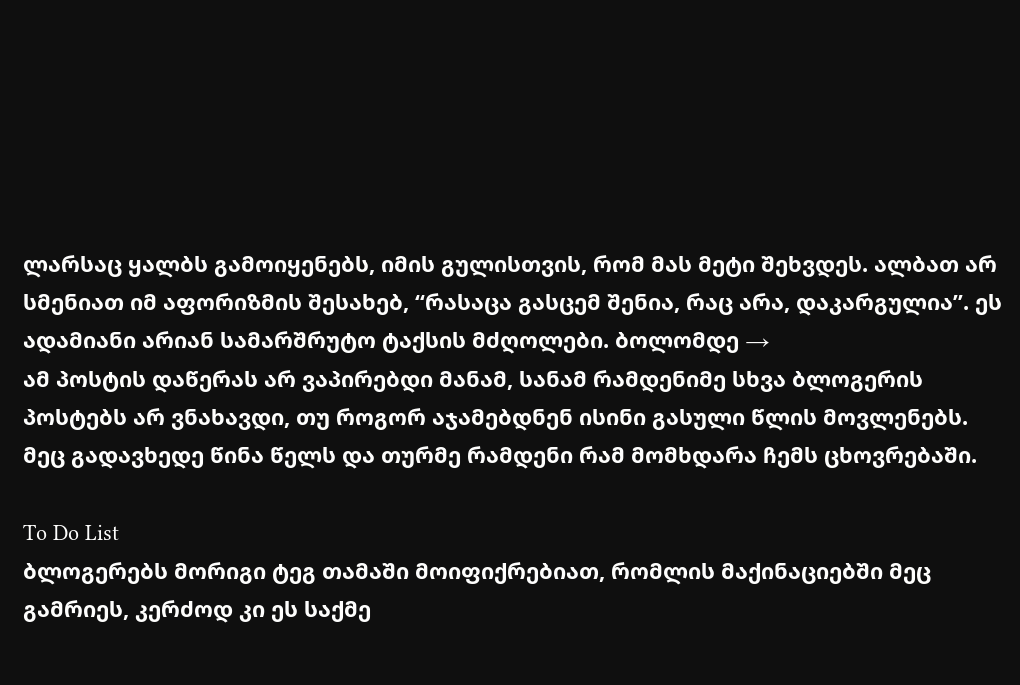ლარსაც ყალბს გამოიყენებს, იმის გულისთვის, რომ მას მეტი შეხვდეს. ალბათ არ სმენიათ იმ აფორიზმის შესახებ, “რასაცა გასცემ შენია, რაც არა, დაკარგულია”. ეს ადამიანი არიან სამარშრუტო ტაქსის მძღოლები. ბოლომდე →
ამ პოსტის დაწერას არ ვაპირებდი მანამ, სანამ რამდენიმე სხვა ბლოგერის პოსტებს არ ვნახავდი, თუ როგორ აჯამებდნენ ისინი გასული წლის მოვლენებს. მეც გადავხედე წინა წელს და თურმე რამდენი რამ მომხდარა ჩემს ცხოვრებაში.

To Do List
ბლოგერებს მორიგი ტეგ თამაში მოიფიქრებიათ, რომლის მაქინაციებში მეც გამრიეს, კერძოდ კი ეს საქმე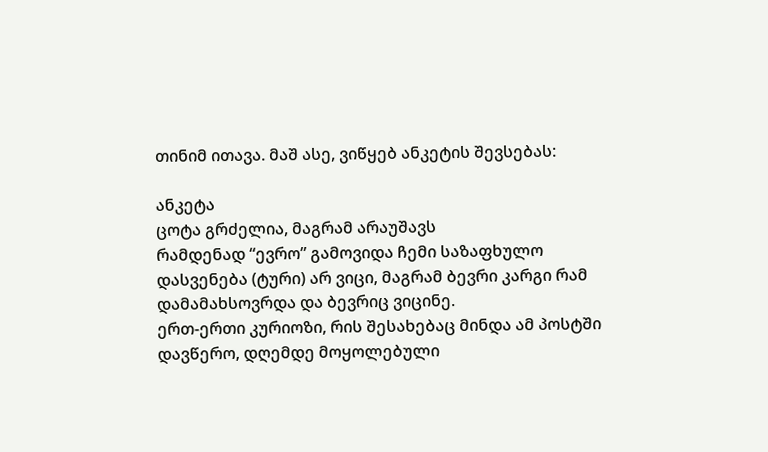თინიმ ითავა. მაშ ასე, ვიწყებ ანკეტის შევსებას:

ანკეტა
ცოტა გრძელია, მაგრამ არაუშავს
რამდენად “ევრო” გამოვიდა ჩემი საზაფხულო დასვენება (ტური) არ ვიცი, მაგრამ ბევრი კარგი რამ დამამახსოვრდა და ბევრიც ვიცინე.
ერთ-ერთი კურიოზი, რის შესახებაც მინდა ამ პოსტში დავწერო, დღემდე მოყოლებული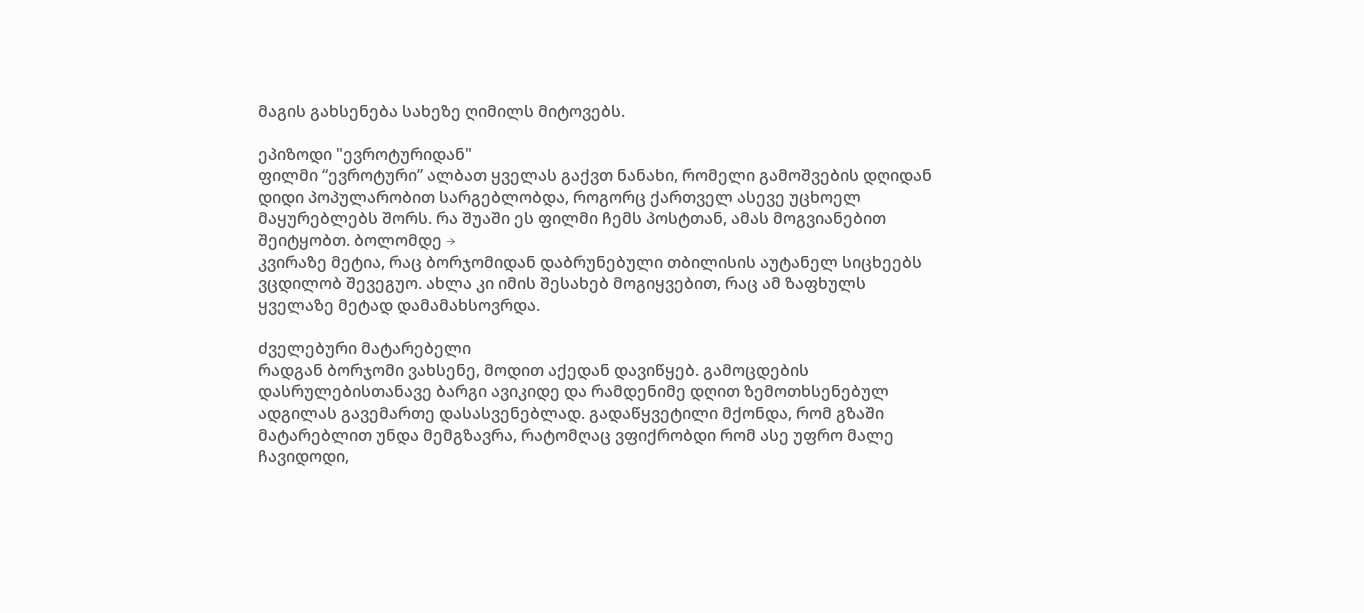მაგის გახსენება სახეზე ღიმილს მიტოვებს.

ეპიზოდი "ევროტურიდან"
ფილმი “ევროტური” ალბათ ყველას გაქვთ ნანახი, რომელი გამოშვების დღიდან დიდი პოპულარობით სარგებლობდა, როგორც ქართველ ასევე უცხოელ მაყურებლებს შორს. რა შუაში ეს ფილმი ჩემს პოსტთან, ამას მოგვიანებით შეიტყობთ. ბოლომდე →
კვირაზე მეტია, რაც ბორჯომიდან დაბრუნებული თბილისის აუტანელ სიცხეებს ვცდილობ შევეგუო. ახლა კი იმის შესახებ მოგიყვებით, რაც ამ ზაფხულს ყველაზე მეტად დამამახსოვრდა.

ძველებური მატარებელი
რადგან ბორჯომი ვახსენე, მოდით აქედან დავიწყებ. გამოცდების დასრულებისთანავე ბარგი ავიკიდე და რამდენიმე დღით ზემოთხსენებულ ადგილას გავემართე დასასვენებლად. გადაწყვეტილი მქონდა, რომ გზაში მატარებლით უნდა მემგზავრა, რატომღაც ვფიქრობდი რომ ასე უფრო მალე ჩავიდოდი,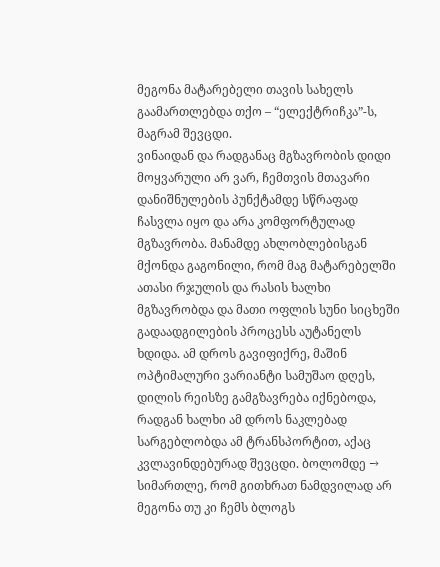მეგონა მატარებელი თავის სახელს გაამართლებდა თქო – “ელექტრიჩკა”-ს, მაგრამ შევცდი.
ვინაიდან და რადგანაც მგზავრობის დიდი მოყვარული არ ვარ, ჩემთვის მთავარი დანიშნულების პუნქტამდე სწრაფად ჩასვლა იყო და არა კომფორტულად მგზავრობა. მანამდე ახლობლებისგან მქონდა გაგონილი, რომ მაგ მატარებელში ათასი რჯულის და რასის ხალხი მგზავრობდა და მათი ოფლის სუნი სიცხეში გადაადგილების პროცესს აუტანელს ხდიდა. ამ დროს გავიფიქრე, მაშინ ოპტიმალური ვარიანტი სამუშაო დღეს, დილის რეისზე გამგზავრება იქნებოდა, რადგან ხალხი ამ დროს ნაკლებად სარგებლობდა ამ ტრანსპორტით, აქაც კვლავინდებურად შევცდი. ბოლომდე →
სიმართლე, რომ გითხრათ ნამდვილად არ მეგონა თუ კი ჩემს ბლოგს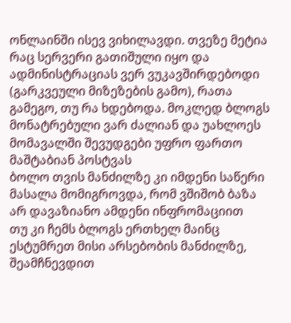ონლაინში ისევ ვიხილავდი. თვეზე მეტია რაც სერვერი გათიშული იყო და ადმინისტრაციას ვერ ვუკავშირდებოდი (გარკვეული მიზეზების გამო), რათა გამეგო, თუ რა ხდებოდა. მოკლედ ბლოგს მონატრებული ვარ ძალიან და უახლოეს მომავალში შევუდგები უფრო ფართო მაშტაბიან პოსტვას
ბოლო თვის მანძილზე კი იმდენი საწერი მასალა მომიგროვდა, რომ ვშიშობ ბაზა არ დავაზიანო ამდენი ინფრომაციით
თუ კი ჩემს ბლოგს ერთხელ მაინც ესტუმრეთ მისი არსებობის მანძილზე, შეამჩნევდით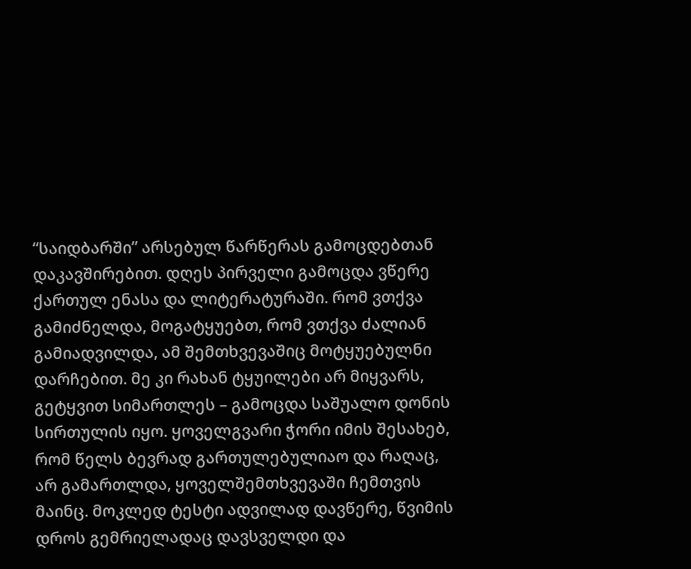“საიდბარში” არსებულ წარწერას გამოცდებთან დაკავშირებით. დღეს პირველი გამოცდა ვწერე ქართულ ენასა და ლიტერატურაში. რომ ვთქვა გამიძნელდა, მოგატყუებთ, რომ ვთქვა ძალიან გამიადვილდა, ამ შემთხვევაშიც მოტყუებულნი დარჩებით. მე კი რახან ტყუილები არ მიყვარს, გეტყვით სიმართლეს – გამოცდა საშუალო დონის სირთულის იყო. ყოველგვარი ჭორი იმის შესახებ, რომ წელს ბევრად გართულებულიაო და რაღაც, არ გამართლდა, ყოველშემთხვევაში ჩემთვის მაინც. მოკლედ ტესტი ადვილად დავწერე, წვიმის დროს გემრიელადაც დავსველდი და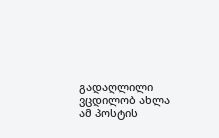გადაღლილი ვცდილობ ახლა ამ პოსტის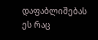დაფაბლიშებას
ეს რაც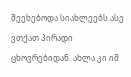შეეხებოდა სიახლეებს ასე ვთქათ პირადი ცხოვრებიდან. ახლა კი იმ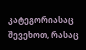კატეგორიასაც შევეხოთ, რასაც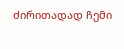ძირითადად ჩემი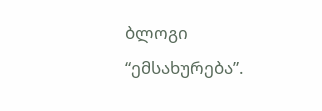ბლოგი “ემსახურება”.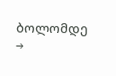ბოლომდე →